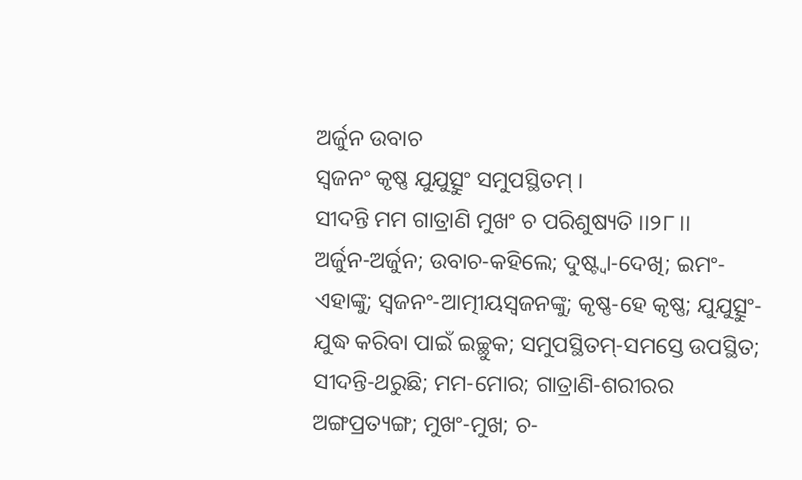ଅର୍ଜୁନ ଉବାଚ
ସ୍ୱଜନଂ କୃଷ୍ଣ ଯୁଯୁତ୍ସୁଂ ସମୁପସ୍ଥିତମ୍ ।
ସୀଦନ୍ତି ମମ ଗାତ୍ରାଣି ମୁଖଂ ଚ ପରିଶୁଷ୍ୟତି ।।୨୮।।
ଅର୍ଜୁନ-ଅର୍ଜୁନ; ଉବାଚ-କହିଲେ; ଦୁଷ୍ଟ୍ୱା-ଦେଖି; ଇମଂ-ଏହାଙ୍କୁ; ସ୍ୱଜନଂ-ଆତ୍ମୀୟସ୍ୱଜନଙ୍କୁ; କୃଷ୍ଣ-ହେ କୃଷ୍ଣ; ଯୁଯୁତ୍ସୁଂ-ଯୁଦ୍ଧ କରିବା ପାଇଁ ଇଚ୍ଛୁକ; ସମୁପସ୍ଥିତମ୍-ସମସ୍ତେ ଉପସ୍ଥିତ; ସୀଦନ୍ତି-ଥରୁଛି; ମମ-ମୋର; ଗାତ୍ରାଣି-ଶରୀରର ଅଙ୍ଗପ୍ରତ୍ୟଙ୍ଗ; ମୁଖଂ-ମୁଖ; ଚ-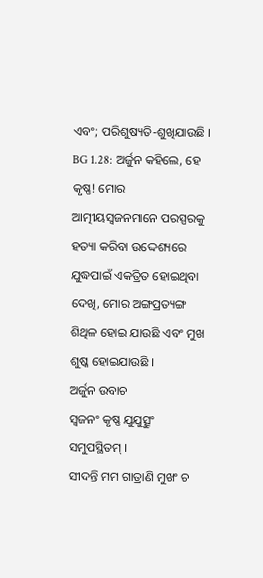ଏବଂ; ପରିଶୁଷ୍ୟତି-ଶୁଖିଯାଉଛି ।
BG 1.28: ଅର୍ଜୁନ କହିଲେ, ହେ କୃଷ୍ଣ! ମୋର ଆତ୍ମୀୟସ୍ୱଜନମାନେ ପରସ୍ପରକୁ ହତ୍ୟା କରିବା ଉଦ୍ଦେଶ୍ୟରେ ଯୁଦ୍ଧପାଇଁ ଏକତ୍ରିତ ହୋଇଥିବା ଦେଖି, ମୋର ଅଙ୍ଗପ୍ରତ୍ୟଙ୍ଗ ଶିଥିଳ ହୋଇ ଯାଉଛି ଏବଂ ମୁଖ ଶୁଷ୍କ ହୋଇଯାଉଛି ।
ଅର୍ଜୁନ ଉବାଚ
ସ୍ୱଜନଂ କୃଷ୍ଣ ଯୁଯୁତ୍ସୁଂ ସମୁପସ୍ଥିତମ୍ ।
ସୀଦନ୍ତି ମମ ଗାତ୍ରାଣି ମୁଖଂ ଚ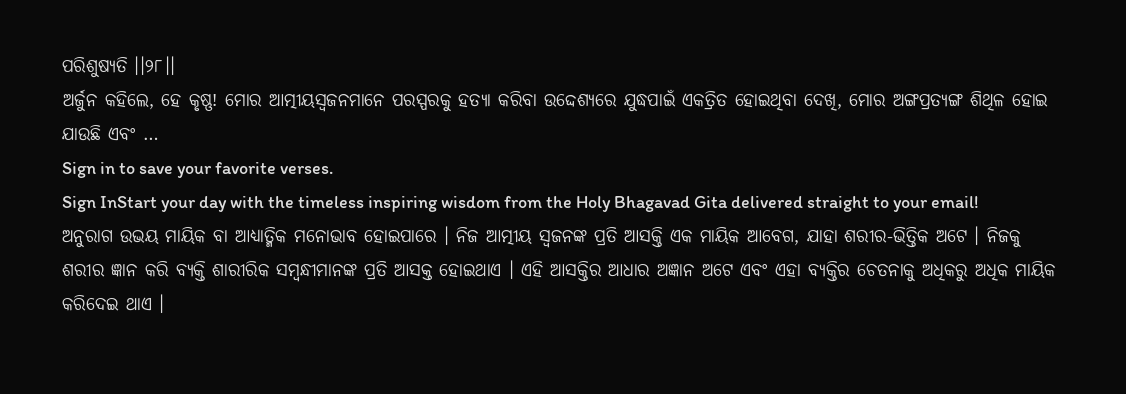ପରିଶୁଷ୍ୟତି ।।୨୮।।
ଅର୍ଜୁନ କହିଲେ, ହେ କୃଷ୍ଣ! ମୋର ଆତ୍ମୀୟସ୍ୱଜନମାନେ ପରସ୍ପରକୁ ହତ୍ୟା କରିବା ଉଦ୍ଦେଶ୍ୟରେ ଯୁଦ୍ଧପାଇଁ ଏକତ୍ରିତ ହୋଇଥିବା ଦେଖି, ମୋର ଅଙ୍ଗପ୍ରତ୍ୟଙ୍ଗ ଶିଥିଳ ହୋଇ ଯାଉଛି ଏବଂ …
Sign in to save your favorite verses.
Sign InStart your day with the timeless inspiring wisdom from the Holy Bhagavad Gita delivered straight to your email!
ଅନୁରାଗ ଉଭୟ ମାୟିକ ବା ଆଧ୍ୟାତ୍ମିକ ମନୋଭାବ ହୋଇପାରେ । ନିଜ ଆତ୍ମୀୟ ସ୍ୱଜନଙ୍କ ପ୍ରତି ଆସକ୍ତି ଏକ ମାୟିକ ଆବେଗ, ଯାହା ଶରୀର-ଭିତ୍ତିକ ଅଟେ । ନିଜକୁ ଶରୀର ଜ୍ଞାନ କରି ବ୍ୟକ୍ତି ଶାରୀରିକ ସମ୍ବନ୍ଧୀମାନଙ୍କ ପ୍ରତି ଆସକ୍ତ ହୋଇଥାଏ । ଏହି ଆସକ୍ତିର ଆଧାର ଅଜ୍ଞାନ ଅଟେ ଏବଂ ଏହା ବ୍ୟକ୍ତିର ଚେତନାକୁ ଅଧିକରୁ ଅଧିକ ମାୟିକ କରିଦେଇ ଥାଏ ।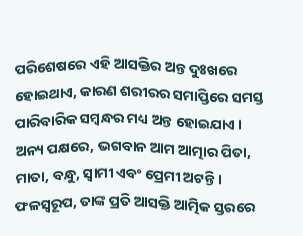ପରିଶେଷରେ ଏହି ଆସକ୍ତିର ଅନ୍ତ ଦୁଃଖରେ ହୋଇଥାଏ, କାରଣ ଶରୀରର ସମାପ୍ତିରେ ସମସ୍ତ ପାରିବାରିକ ସମ୍ବନ୍ଧର ମଧ୍ୟ ଅନ୍ତ ହୋଇଯାଏ । ଅନ୍ୟ ପକ୍ଷରେ, ଭଗବାନ ଆମ ଆତ୍ମାର ପିତା, ମାତା, ବନ୍ଧୁ, ସ୍ୱାମୀ ଏବଂ ପ୍ରେମୀ ଅଟନ୍ତି । ଫଳସ୍ୱରୂପ, ତାଙ୍କ ପ୍ରତି ଆସକ୍ତି ଆତ୍ମିକ ସ୍ତରରେ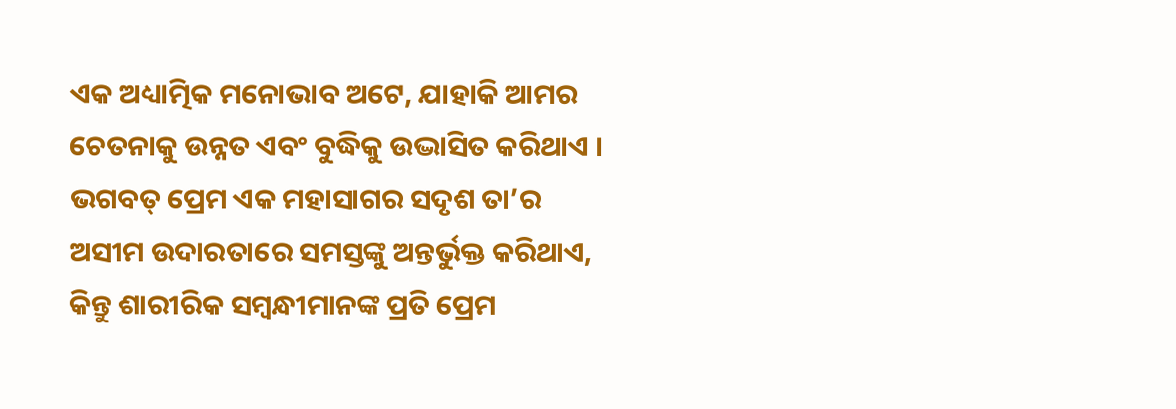ଏକ ଅଧ୍ୟାତ୍ମିକ ମନୋଭାବ ଅଟେ, ଯାହାକି ଆମର ଚେତନାକୁ ଉନ୍ନତ ଏବଂ ବୁଦ୍ଧିକୁ ଉଦ୍ଭାସିତ କରିଥାଏ । ଭଗବତ୍ ପ୍ରେମ ଏକ ମହାସାଗର ସଦୃଶ ତା’ର ଅସୀମ ଉଦାରତାରେ ସମସ୍ତଙ୍କୁ ଅନ୍ତର୍ଭୁକ୍ତ କରିଥାଏ, କିନ୍ତୁ ଶାରୀରିକ ସମ୍ବନ୍ଧୀମାନଙ୍କ ପ୍ରତି ପ୍ରେମ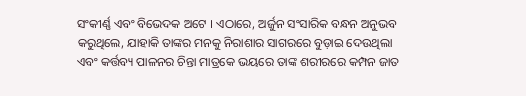ସଂକୀର୍ଣ୍ଣ ଏବଂ ବିଭେଦକ ଅଟେ । ଏଠାରେ, ଅର୍ଜୁନ ସଂସାରିକ ବନ୍ଧନ ଅନୁଭବ କରୁଥିଲେ, ଯାହାକି ତାଙ୍କର ମନକୁ ନିରାଶାର ସାଗରରେ ବୁଡ଼ାଇ ଦେଉଥିଲା ଏବଂ କର୍ତ୍ତବ୍ୟ ପାଳନର ଚିନ୍ତା ମାତ୍ରକେ ଭୟରେ ତାଙ୍କ ଶରୀରରେ କମ୍ପନ ଜାତ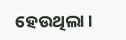ହେଉଥିଲା ।